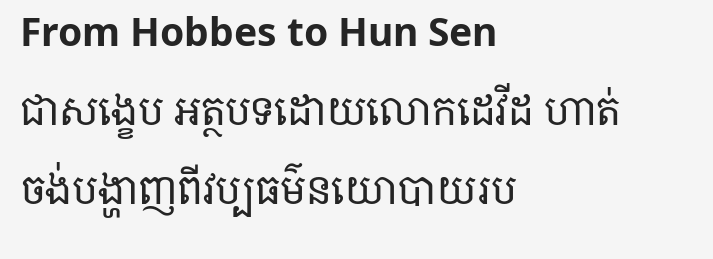From Hobbes to Hun Sen
ជាសង្ខេប អត្ថបទដោយលោកដេវីដ ហាត់ចង់បង្ហាញពីវប្បធម៌នយោបាយរប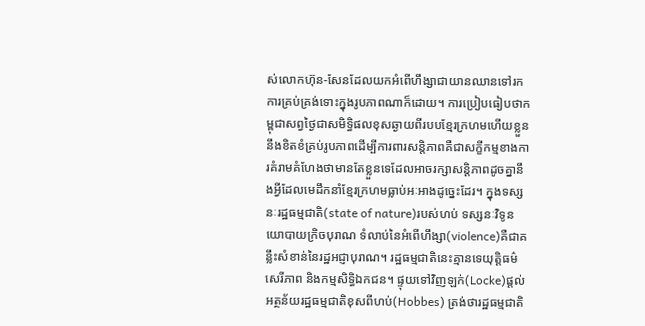ស់លោកហ៊ុន-សែនដែលយកអំពើហឹង្សាជាយានឈានទៅរកការគ្រប់គ្រង់ទោះក្នុងរូបភាពណាក៏ដោយ។ ការប្រៀបធៀបថាកម្ពុជាសព្វថ្ងៃជាសមិទ្ធិផលខុសឆ្ងាយពីរបបខ្មែរក្រហមហើយខ្លួននឹងខិតខំគ្រប់រូបភាពដើម្បីការពារសន្តិភាពគឺជាសក្ខីកម្មខាងការគំរាមគំហែងថាមានតែខ្លួនទេដែលអាចរក្សាសន្តិភាពដូចគ្នានឹងអ្វីដែលមេដឹកនាំខ្មែរក្រហមធ្លាប់អៈអាងដូច្នេះដែរ។ ក្នុងទស្សនៈរដ្ឋធម្មជាតិ(state of nature)របស់ហប់ ទស្សនៈវិទូនយោបាយក្រិចបុរាណ ទំលាប់នៃអំពើហឹង្សា(violence)គឺជាគន្លឹះសំខាន់នៃរដ្ឋអជ្ញាបុរាណ។ រដ្ឋធម្មជាតិនេះគ្មានទេយុត្តិធម៌ សេរីភាព និងកម្មសិទ្ធិឯកជន។ ផ្ទុយទៅវិញឡក់(Locke)ផ្តល់អត្ថន័យរដ្ឋធម្មជាតិខុសពីហប់(Hobbes) ត្រង់ថារដ្ឋធម្មជាតិ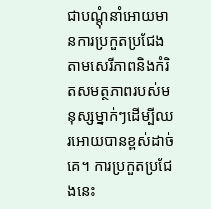ជាបណ្តុំនាំអោយមានការប្រកួតប្រជែងតាមសេរីភាពនិងកំរិតសមត្ថភាពរបស់មនុស្សម្នាក់ៗដើម្បីឈរអោយបានខ្ពស់ដាច់គេ។ ការប្រកួតប្រជែងនេះ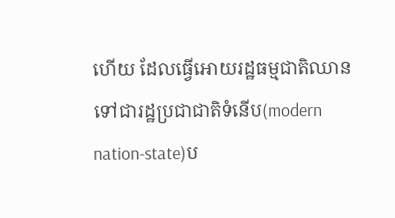ហើយ ដែលធ្វើអោយរដ្ឋធម្មជាតិឈានទៅជារដ្ឋប្រជាជាតិទំនើប(modern nation-state)ប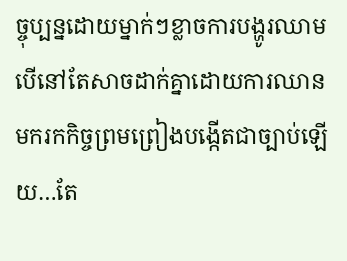ច្ចុប្បន្នដោយម្នាក់ៗខ្លាចការបង្ហូរឈាមបើនៅតែសាចដាក់គ្នាដោយការឈានមករកកិច្ចព្រមព្រៀងបង្កើតជាច្បាប់ឡើយ…តែ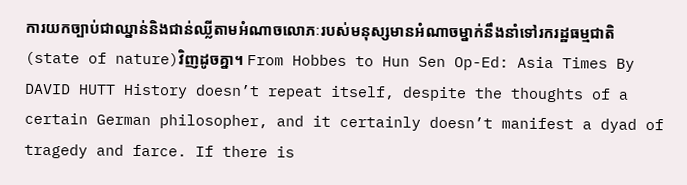ការយកច្បាប់ជាឈ្នាន់និងជាន់ឈ្លីតាមអំណាចលោភៈរបស់មនុស្សមានអំណាចម្នាក់នឹងនាំទៅរករដ្ឋធម្មជាតិ(state of nature)វិញដូចគ្នា។ From Hobbes to Hun Sen Op-Ed: Asia Times By DAVID HUTT History doesn’t repeat itself, despite the thoughts of a certain German philosopher, and it certainly doesn’t manifest a dyad of tragedy and farce. If there is